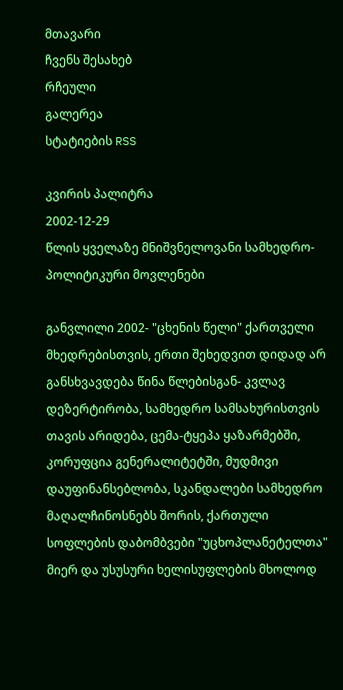მთავარი
ჩვენს შესახებ
რჩეული
გალერეა
სტატიების RSS

კვირის პალიტრა
2002-12-29
წლის ყველაზე მნიშვნელოვანი სამხედრო-პოლიტიკური მოვლენები

განვლილი 2002- "ცხენის წელი" ქართველი მხედრებისთვის, ერთი შეხედვით დიდად არ განსხვავდება წინა წლებისგან- კვლავ დეზერტირობა, სამხედრო სამსახურისთვის თავის არიდება, ცემა-ტყეპა ყაზარმებში, კორუფცია გენერალიტეტში, მუდმივი დაუფინანსებლობა, სკანდალები სამხედრო მაღალჩინოსნებს შორის, ქართული სოფლების დაბომბვები "უცხოპლანეტელთა" მიერ და უსუსური ხელისუფლების მხოლოდ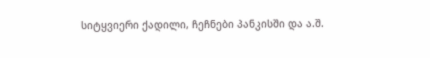სიტყვიერი ქადილი, ჩეჩნები პანკისში და ა.შ.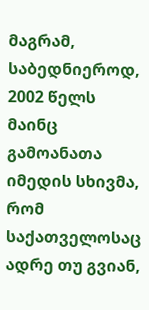მაგრამ, საბედნიეროდ, 2002 წელს მაინც გამოანათა იმედის სხივმა, რომ საქათველოსაც ადრე თუ გვიან,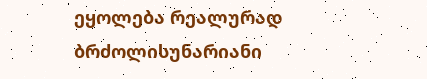ეყოლება რეალურად ბრძოლისუნარიანი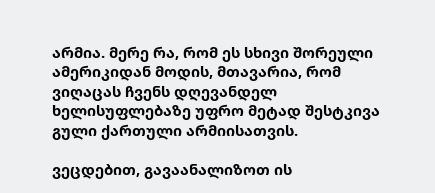არმია. მერე რა, რომ ეს სხივი შორეული ამერიკიდან მოდის, მთავარია, რომ ვიღაცას ჩვენს დღევანდელ ხელისუფლებაზე უფრო მეტად შესტკივა გული ქართული არმიისათვის.

ვეცდებით, გავაანალიზოთ ის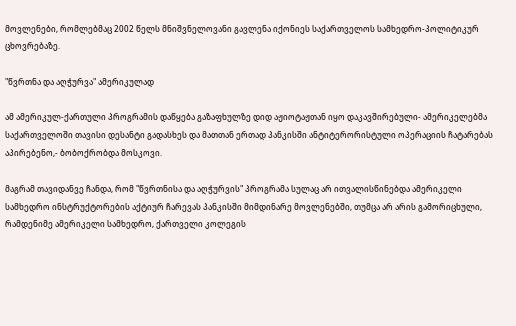მოვლენები, რომლებმაც 2002 წელს მნიშვნელოვანი გავლენა იქონიეს საქართველოს სამხედრო-პოლიტიკურ ცხოვრებაზე.

"წვრთნა და აღჭურვა" ამერიკულად

ამ ამერიკულ-ქართული პროგრამის დაწყება გაზაფხულზე დიდ აჟიოტაჟთან იყო დაკავშირებული- ამერიკელებმა საქართველოში თავისი დესანტი გადასხეს და მათთან ერთად პანკისში ანტიტერორისტული ოპერაციის ჩატარებას აპირებენო,- ბობოქრობდა მოსკოვი.

მაგრამ თავიდანვე ჩანდა, რომ "წვრთნისა და აღჭურვის" პროგრამა სულაც არ ითვალისწინებდა ამერიკელი სამხედრო ინსტრუქტორების აქტიურ ჩარევას პანკისში მიმდინარე მოვლენებში, თუმცა არ არის გამორიცხული, რამდენიმე ამერიკელი სამხედრო, ქართველი კოლეგის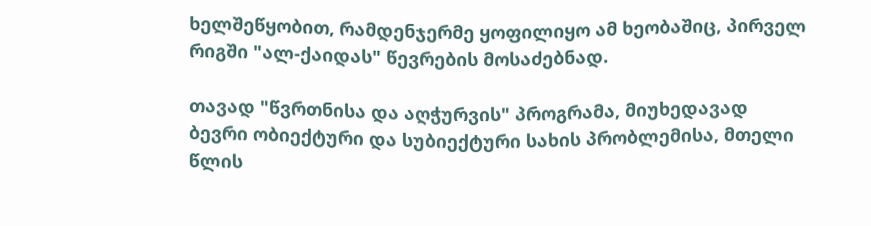ხელშეწყობით, რამდენჯერმე ყოფილიყო ამ ხეობაშიც, პირველ რიგში "ალ-ქაიდას" წევრების მოსაძებნად.

თავად "წვრთნისა და აღჭურვის" პროგრამა, მიუხედავად ბევრი ობიექტური და სუბიექტური სახის პრობლემისა, მთელი წლის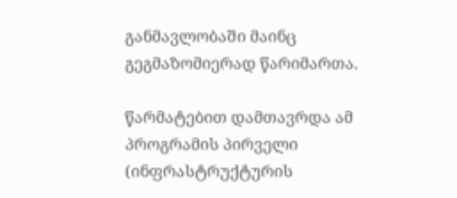განმავლობაში მაინც გეგმაზომიერად წარიმართა.

წარმატებით დამთავრდა ამ პროგრამის პირველი (ინფრასტრუქტურის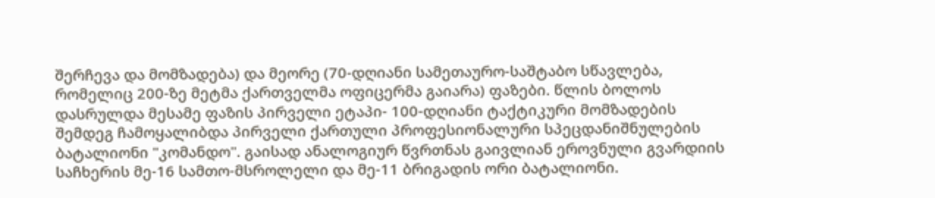შერჩევა და მომზადება) და მეორე (70-დღიანი სამეთაურო-საშტაბო სწავლება, რომელიც 200-ზე მეტმა ქართველმა ოფიცერმა გაიარა) ფაზები. წლის ბოლოს დასრულდა მესამე ფაზის პირველი ეტაპი- 100-დღიანი ტაქტიკური მომზადების შემდეგ ჩამოყალიბდა პირველი ქართული პროფესიონალური სპეცდანიშნულების ბატალიონი "კომანდო". გაისად ანალოგიურ წვრთნას გაივლიან ეროვნული გვარდიის საჩხერის მე-16 სამთო-მსროლელი და მე-11 ბრიგადის ორი ბატალიონი.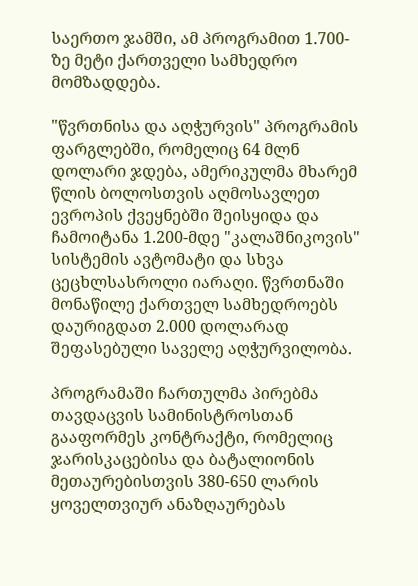საერთო ჯამში, ამ პროგრამით 1.700-ზე მეტი ქართველი სამხედრო მომზადდება.

"წვრთნისა და აღჭურვის" პროგრამის ფარგლებში, რომელიც 64 მლნ დოლარი ჯდება, ამერიკულმა მხარემ წლის ბოლოსთვის აღმოსავლეთ ევროპის ქვეყნებში შეისყიდა და ჩამოიტანა 1.200-მდე "კალაშნიკოვის" სისტემის ავტომატი და სხვა ცეცხლსასროლი იარაღი. წვრთნაში მონაწილე ქართველ სამხედროებს დაურიგდათ 2.000 დოლარად შეფასებული საველე აღჭურვილობა.

პროგრამაში ჩართულმა პირებმა თავდაცვის სამინისტროსთან გააფორმეს კონტრაქტი, რომელიც ჯარისკაცებისა და ბატალიონის მეთაურებისთვის 380-650 ლარის ყოველთვიურ ანაზღაურებას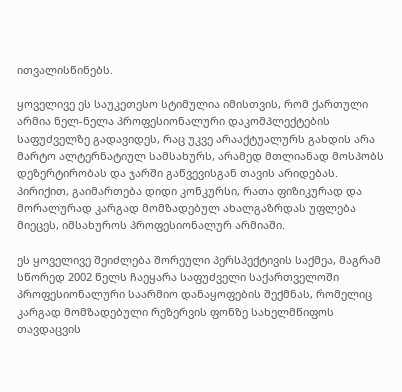ითვალისწინებს.

ყოველივე ეს საუკეთესო სტიმულია იმისთვის, რომ ქართული არმია ნელ-ნელა პროფესიონალური დაკომპლექტების საფუძველზე გადავიდეს, რაც უკვე არააქტუალურს გახდის არა მარტო ალტერნატიულ სამსახურს, არამედ მთლიანად მოსპობს დეზერტირობას და ჯარში გაწვევისგან თავის არიდებას. პირიქით, გაიმართება დიდი კონკურსი, რათა ფიზიკურად და მორალურად კარგად მომზადებულ ახალგაზრდას უფლება მიეცეს, იმსახუროს პროფესიონალურ არმიაში.

ეს ყოველივე შეიძლება შორეული პერსპექტივის საქმეა, მაგრამ სწორედ 2002 წელს ჩაეყარა საფუძველი საქართველოში პროფესიონალური საარმიო დანაყოფების შექმნას, რომელიც კარგად მომზადებული რეზერვის ფონზე სახელმწიფოს თავდაცვის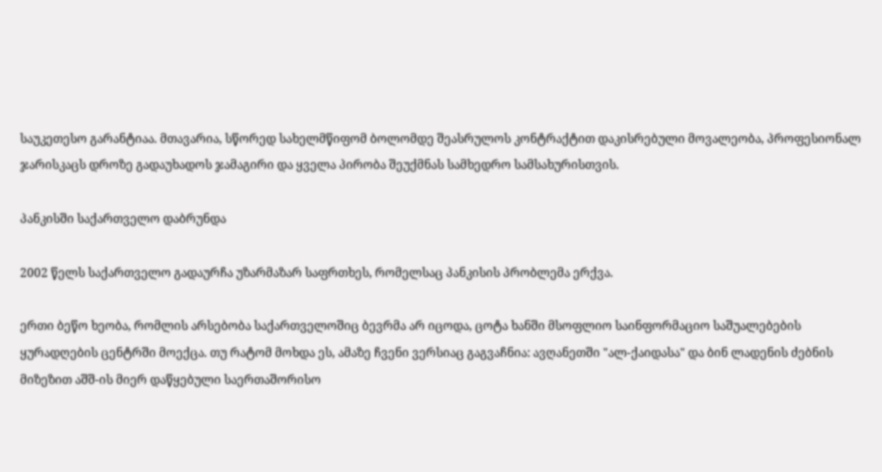საუკეთესო გარანტიაა. მთავარია, სწორედ სახელმწიფომ ბოლომდე შეასრულოს კონტრაქტით დაკისრებული მოვალეობა, პროფესიონალ ჯარისკაცს დროზე გადაუხადოს ჯამაგირი და ყველა პირობა შეუქმნას სამხედრო სამსახურისთვის.

პანკისში საქართველო დაბრუნდა

2002 წელს საქართველო გადაურჩა უზარმაზარ საფრთხეს, რომელსაც პანკისის პრობლემა ერქვა.

ერთი ბეწო ხეობა, რომლის არსებობა საქართველოშიც ბევრმა არ იცოდა, ცოტა ხანში მსოფლიო საინფორმაციო საშუალებების ყურადღების ცენტრში მოექცა. თუ რატომ მოხდა ეს, ამაზე ჩვენი ვერსიაც გაგვაჩნია: ავღანეთში "ალ-ქაიდასა" და ბინ ლადენის ძებნის მიზეზით აშშ-ის მიერ დაწყებული საერთაშორისო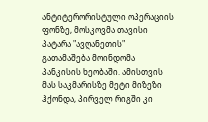ანტიტერორისტული ოპერაციის ფონზე, მოსკოვმა თავისი პატარა "ავღანეთის" გათამაშება მოინდომა პანკისის ხეობაში. ამისთვის მას საკმარისზე მეტი მიზეზი ჰქონდა, პირველ რიგში კი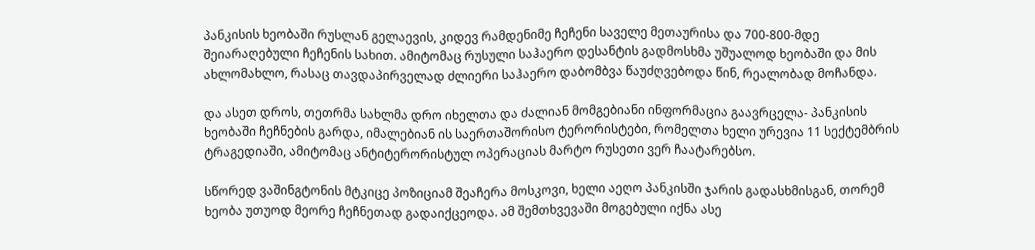პანკისის ხეობაში რუსლან გელაევის, კიდევ რამდენიმე ჩეჩენი საველე მეთაურისა და 700-800-მდე შეიარაღებული ჩეჩენის სახით. ამიტომაც რუსული საჰაერო დესანტის გადმოსხმა უშუალოდ ხეობაში და მის ახლომახლო, რასაც თავდაპირველად ძლიერი საჰაერო დაბომბვა წაუძღვებოდა წინ, რეალობად მოჩანდა.

და ასეთ დროს, თეთრმა სახლმა დრო იხელთა და ძალიან მომგებიანი ინფორმაცია გაავრცელა- პანკისის ხეობაში ჩეჩნების გარდა, იმალებიან ის საერთაშორისო ტერორისტები, რომელთა ხელი ურევია 11 სექტემბრის ტრაგედიაში, ამიტომაც ანტიტერორისტულ ოპერაციას მარტო რუსეთი ვერ ჩაატარებსო.

სწორედ ვაშინგტონის მტკიცე პოზიციამ შეაჩერა მოსკოვი, ხელი აეღო პანკისში ჯარის გადასხმისგან, თორემ ხეობა უთუოდ მეორე ჩეჩნეთად გადაიქცეოდა. ამ შემთხვევაში მოგებული იქნა ასე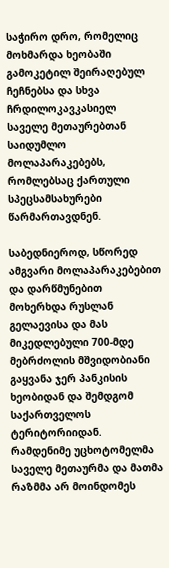საჭირო დრო, რომელიც მოხმარდა ხეობაში გამოკეტილ შეირაღებულ ჩეჩნებსა და სხვა ჩრდილოკავკასიელ საველე მეთაურებთან საიდუმლო მოლაპარაკებებს, რომლებსაც ქართული სპეცსამსახურები წარმართავდნენ.

საბედნიეროდ, სწორედ ამგვარი მოლაპარაკებებით და დარწმუნებით მოხერხდა რუსლან გელაევისა და მას მიკედლებული 700-მდე მებრძოლის მშვიდობიანი გაყვანა ჯერ პანკისის ხეობიდან და შემდგომ საქართველოს ტერიტორიიდან. რამდენიმე უცხოტომელმა საველე მეთაურმა და მათმა რაზმმა არ მოინდომეს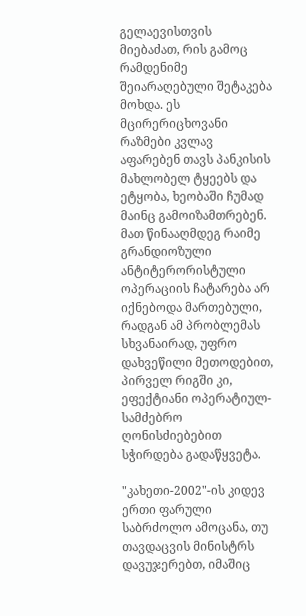გელაევისთვის მიებაძათ, რის გამოც რამდენიმე შეიარაღებული შეტაკება მოხდა. ეს მცირერიცხოვანი რაზმები კვლავ აფარებენ თავს პანკისის მახლობელ ტყეებს და ეტყობა, ხეობაში ჩუმად მაინც გამოიზამთრებენ. მათ წინააღმდეგ რაიმე გრანდიოზული ანტიტერორისტული ოპერაციის ჩატარება არ იქნებოდა მართებული, რადგან ამ პრობლემას სხვანაირად, უფრო დახვეწილი მეთოდებით, პირველ რიგში კი, ეფექტიანი ოპერატიულ-სამძებრო ღონისძიებებით სჭირდება გადაწყვეტა.

"კახეთი-2002"-ის კიდევ ერთი ფარული საბრძოლო ამოცანა, თუ თავდაცვის მინისტრს დავუჯერებთ, იმაშიც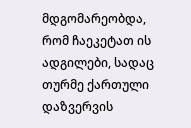მდგომარეობდა, რომ ჩაეკეტათ ის ადგილები, სადაც თურმე ქართული დაზვერვის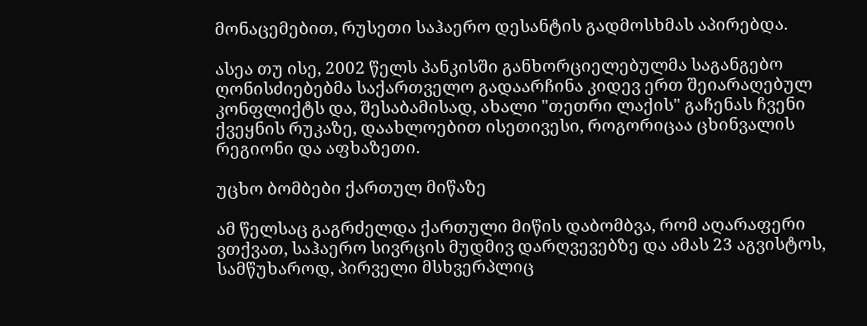მონაცემებით, რუსეთი საჰაერო დესანტის გადმოსხმას აპირებდა.

ასეა თუ ისე, 2002 წელს პანკისში განხორციელებულმა საგანგებო ღონისძიებებმა საქართველო გადაარჩინა კიდევ ერთ შეიარაღებულ კონფლიქტს და, შესაბამისად, ახალი "თეთრი ლაქის" გაჩენას ჩვენი ქვეყნის რუკაზე, დაახლოებით ისეთივესი, როგორიცაა ცხინვალის რეგიონი და აფხაზეთი.

უცხო ბომბები ქართულ მიწაზე

ამ წელსაც გაგრძელდა ქართული მიწის დაბომბვა, რომ აღარაფერი ვთქვათ, საჰაერო სივრცის მუდმივ დარღვევებზე და ამას 23 აგვისტოს, სამწუხაროდ, პირველი მსხვერპლიც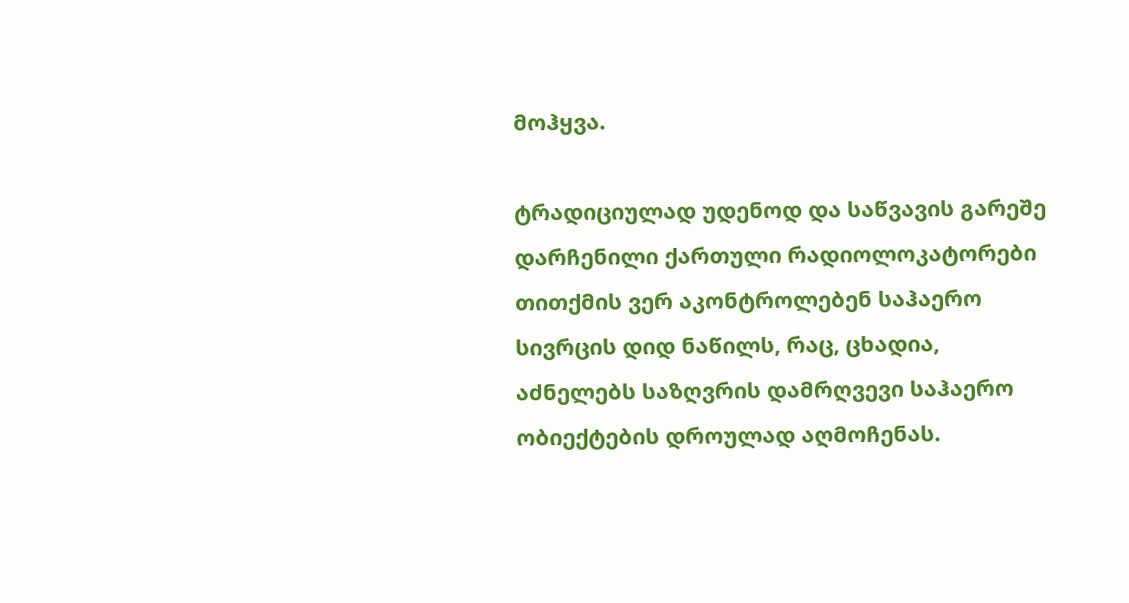მოჰყვა.

ტრადიციულად უდენოდ და საწვავის გარეშე დარჩენილი ქართული რადიოლოკატორები თითქმის ვერ აკონტროლებენ საჰაერო სივრცის დიდ ნაწილს, რაც, ცხადია, აძნელებს საზღვრის დამრღვევი საჰაერო ობიექტების დროულად აღმოჩენას.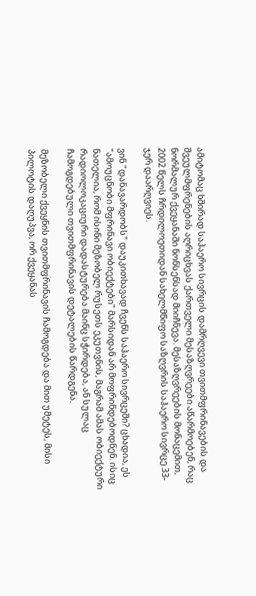ამიტომაც ხშირად საჰაერო სივრცის დამრღვევი თვითმფრინავების და შვეულმფრენების აღრიცხვას ქართველი მესაზღვრეები აწარმოებენ, რაც ნორმალურ ქვეყანაში ნონსენსად მიიჩნევა. მესაზღვრეების მონაცემით, 2002 წელს ჩრდილოეთიდან სახელმწიფო საზღვრის საჰაერო სივრცე 33-ჯერ დაარღვიეს.

ვინ "დანავარდობს" დაუკითხავად ჩვენს საჰაერო სივრცეში? ცხადია, ეს "ამოუცნობი მფრინავი ობიექტები" მარსიდან არ მოფრინდებოდნენ. ისიც ნათელია, რომ ისინი მეზობელ რუსეთს ეკუთვნის, მაგრამ ამას ობიექტური რადიოლოკაციური დადასტურება მაინც სჭირდება, ან სულაც ჩამოგდებული თვითმფრინავის დეტალების წარდგენა.

მეზობელი ქვეყნის თვითმფრინავის ჩამოგდება და მით უმეტეს, მისი პილოტის დაღუპვა, ორ ქვეყანას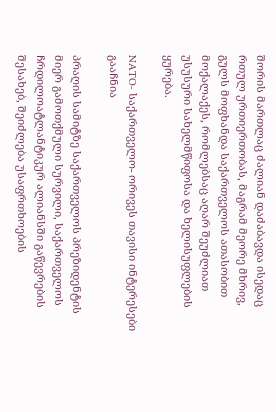შორის მართლაც ძალიან დაძაბავდა ისედაც რთულ ურთიერთობას, მაგრამ მეორე მხრივ, გულს მოფხანდა საქართველოს ათასობით მოქალაქეს, რომლებსაც აღარ შეუძლიათ უსუსური სახელმწიფოსა და ხელისუფლების ყურება.

NATO- საქართველო- ორივეს თავისი ინტერესები გააჩნია

პრაღის სამიტზე საქართველოს პრეზიდენტის მიერ გამოთქმული სურვილი, საქართველოს ჩრდილოატლანტიკურ ალიანსში გაწევრების შესახებ, შეიძლება უსაფრთხოების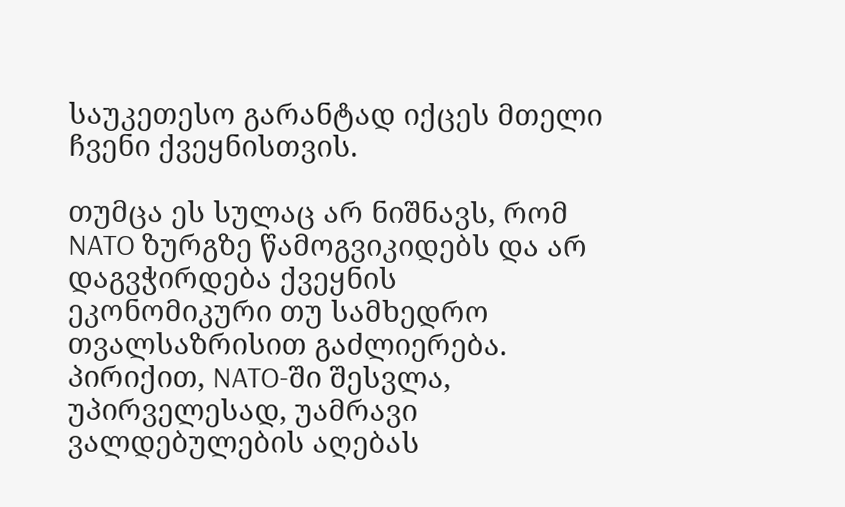საუკეთესო გარანტად იქცეს მთელი ჩვენი ქვეყნისთვის.

თუმცა ეს სულაც არ ნიშნავს, რომ NATO ზურგზე წამოგვიკიდებს და არ დაგვჭირდება ქვეყნის ეკონომიკური თუ სამხედრო თვალსაზრისით გაძლიერება. პირიქით, NATO-ში შესვლა, უპირველესად, უამრავი ვალდებულების აღებას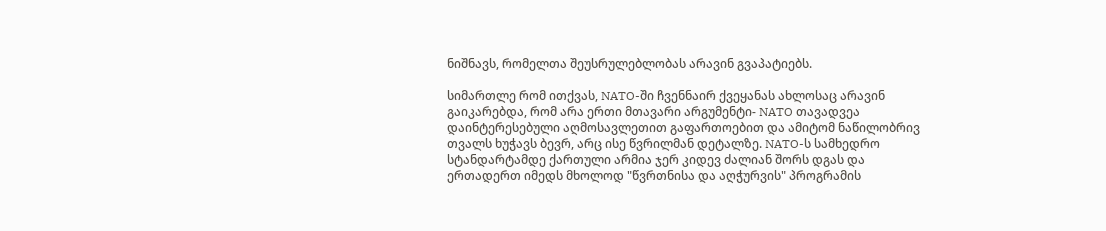ნიშნავს, რომელთა შეუსრულებლობას არავინ გვაპატიებს.

სიმართლე რომ ითქვას, NATO-ში ჩვენნაირ ქვეყანას ახლოსაც არავინ გაიკარებდა, რომ არა ერთი მთავარი არგუმენტი- NATO თავადვეა დაინტერესებული აღმოსავლეთით გაფართოებით და ამიტომ ნაწილობრივ თვალს ხუჭავს ბევრ, არც ისე წვრილმან დეტალზე. NATO-ს სამხედრო სტანდარტამდე ქართული არმია ჯერ კიდევ ძალიან შორს დგას და ერთადერთ იმედს მხოლოდ "წვრთნისა და აღჭურვის" პროგრამის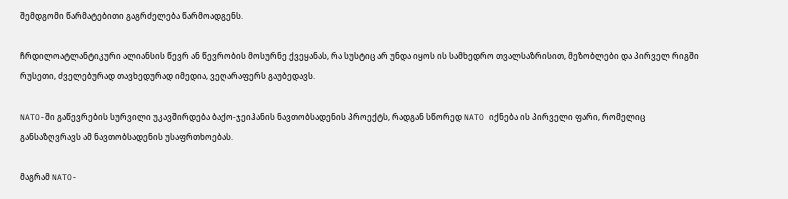შემდგომი წარმატებითი გაგრძელება წარმოადგენს.

ჩრდილოატლანტიკური ალიანსის წევრ ან წევრობის მოსურნე ქვეყანას, რა სუსტიც არ უნდა იყოს ის სამხედრო თვალსაზრისით, მეზობლები და პირველ რიგში რუსეთი, ძველებურად თავხედურად იმედია, ვეღარაფერს გაუბედავს.

NATO-ში გაწევრების სურვილი უკავშირდება ბაქო-ჯეიჰანის ნავთობსადენის პროექტს, რადგან სწორედ NATO იქნება ის პირველი ფარი, რომელიც განსაზღვრავს ამ ნავთობსადენის უსაფრთხოებას.

მაგრამ NATO-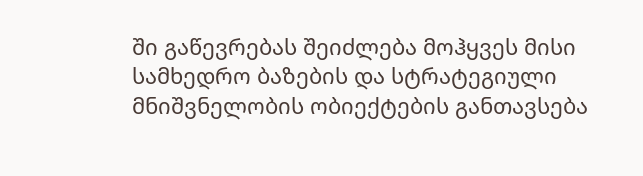ში გაწევრებას შეიძლება მოჰყვეს მისი სამხედრო ბაზების და სტრატეგიული მნიშვნელობის ობიექტების განთავსება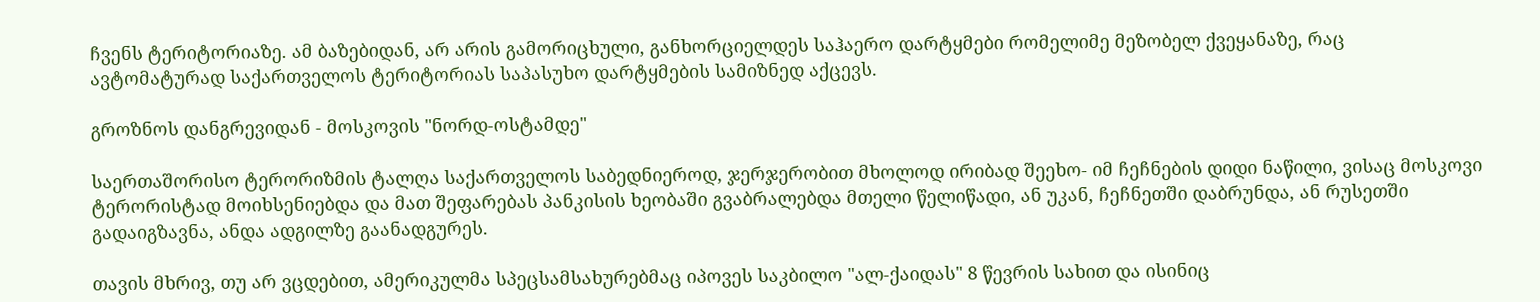ჩვენს ტერიტორიაზე. ამ ბაზებიდან, არ არის გამორიცხული, განხორციელდეს საჰაერო დარტყმები რომელიმე მეზობელ ქვეყანაზე, რაც ავტომატურად საქართველოს ტერიტორიას საპასუხო დარტყმების სამიზნედ აქცევს.

გროზნოს დანგრევიდან - მოსკოვის "ნორდ-ოსტამდე"

საერთაშორისო ტერორიზმის ტალღა საქართველოს საბედნიეროდ, ჯერჯერობით მხოლოდ ირიბად შეეხო- იმ ჩეჩნების დიდი ნაწილი, ვისაც მოსკოვი ტერორისტად მოიხსენიებდა და მათ შეფარებას პანკისის ხეობაში გვაბრალებდა მთელი წელიწადი, ან უკან, ჩეჩნეთში დაბრუნდა, ან რუსეთში გადაიგზავნა, ანდა ადგილზე გაანადგურეს.

თავის მხრივ, თუ არ ვცდებით, ამერიკულმა სპეცსამსახურებმაც იპოვეს საკბილო "ალ-ქაიდას" 8 წევრის სახით და ისინიც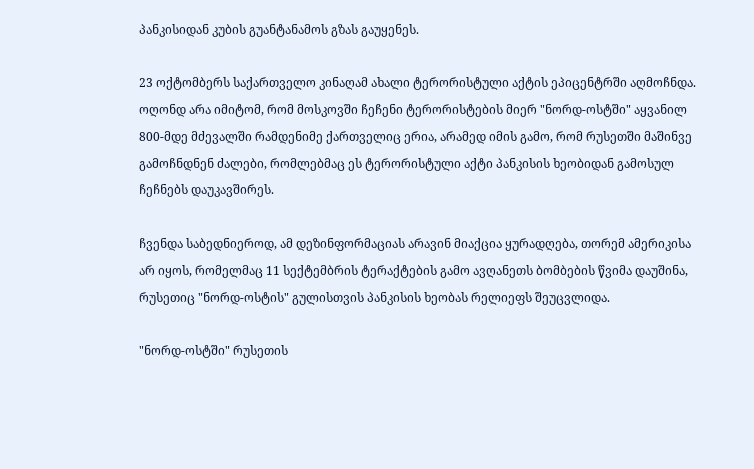პანკისიდან კუბის გუანტანამოს გზას გაუყენეს.

23 ოქტომბერს საქართველო კინაღამ ახალი ტერორისტული აქტის ეპიცენტრში აღმოჩნდა. ოღონდ არა იმიტომ, რომ მოსკოვში ჩეჩენი ტერორისტების მიერ "ნორდ-ოსტში" აყვანილ 800-მდე მძევალში რამდენიმე ქართველიც ერია, არამედ იმის გამო, რომ რუსეთში მაშინვე გამოჩნდნენ ძალები, რომლებმაც ეს ტერორისტული აქტი პანკისის ხეობიდან გამოსულ ჩეჩნებს დაუკავშირეს.

ჩვენდა საბედნიეროდ, ამ დეზინფორმაციას არავინ მიაქცია ყურადღება, თორემ ამერიკისა არ იყოს, რომელმაც 11 სექტემბრის ტერაქტების გამო ავღანეთს ბომბების წვიმა დაუშინა, რუსეთიც "ნორდ-ოსტის" გულისთვის პანკისის ხეობას რელიეფს შეუცვლიდა.

"ნორდ-ოსტში" რუსეთის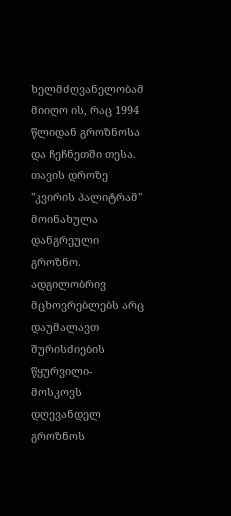ხელმძღვანელობამ მიიღო ის, რაც 1994 წლიდან გროზნოსა და ჩეჩნეთში თესა. თავის დროზე "კვირის პალიტრამ" მოინახულა დანგრეული გროზნო. ადგილობრივ მცხოვრებლებს არც დაუმალავთ შურისძიების წყურვილი- მოსკოვს დღევანდელ გროზნოს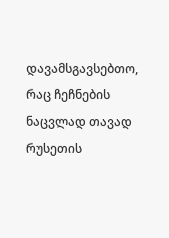დავამსგავსებთო, რაც ჩეჩნების ნაცვლად თავად რუსეთის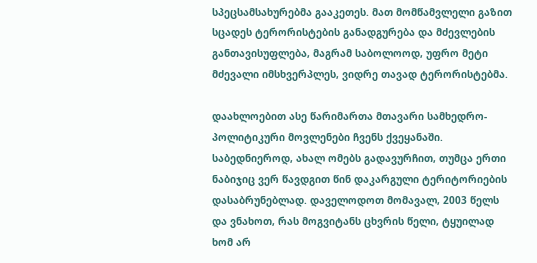სპეცსამსახურებმა გააკეთეს. მათ მომწამვლელი გაზით სცადეს ტერორისტების განადგურება და მძევლების განთავისუფლება, მაგრამ საბოლოოდ, უფრო მეტი მძევალი იმსხვერპლეს, ვიდრე თავად ტერორისტებმა.

დაახლოებით ასე წარიმართა მთავარი სამხედრო-პოლიტიკური მოვლენები ჩვენს ქვეყანაში. საბედნიეროდ, ახალ ომებს გადავურჩით, თუმცა ერთი ნაბიჯიც ვერ წავდგით წინ დაკარგული ტერიტორიების დასაბრუნებლად. დაველოდოთ მომავალ, 2003 წელს და ვნახოთ, რას მოგვიტანს ცხვრის წელი, ტყუილად ხომ არ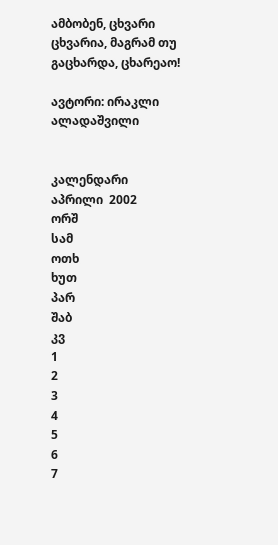ამბობენ, ცხვარი ცხვარია, მაგრამ თუ გაცხარდა, ცხარეაო!

ავტორი: ირაკლი ალადაშვილი


კალენდარი
აპრილი  2002
ორშ
სამ
ოთხ
ხუთ
პარ
შაბ
კვ
1
2
3
4
5
6
7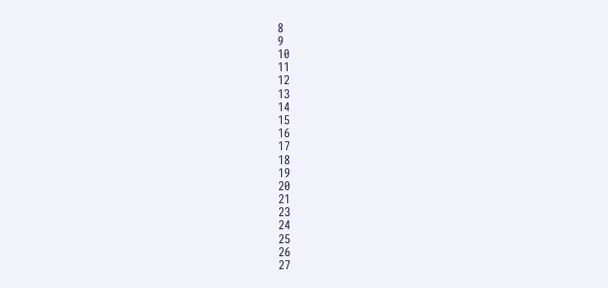8
9
10
11
12
13
14
15
16
17
18
19
20
21
23
24
25
26
27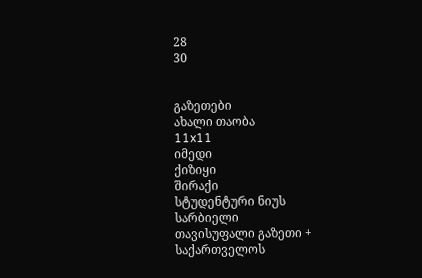28
30


გაზეთები
ახალი თაობა
11x11
იმედი
ქიზიყი
შირაქი
სტუდენტური ნიუს
სარბიელი
თავისუფალი გაზეთი +
საქართველოს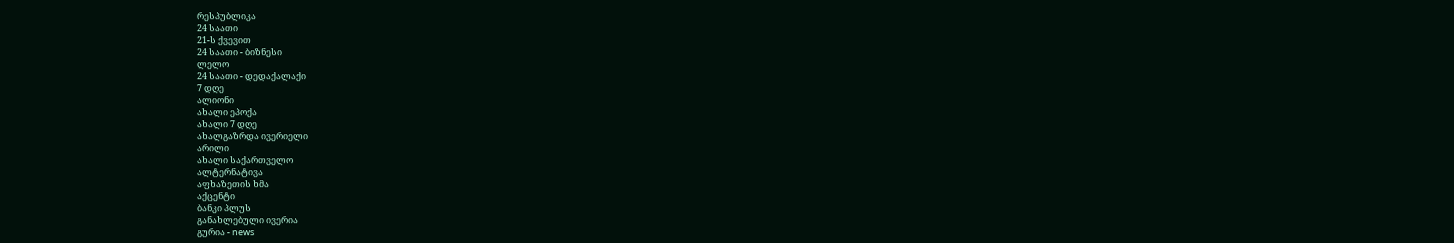რესპუბლიკა
24 საათი
21-ს ქვევით
24 საათი - ბიზნესი
ლელო
24 საათი - დედაქალაქი
7 დღე
ალიონი
ახალი ეპოქა
ახალი 7 დღე
ახალგაზრდა ივერიელი
არილი
ახალი საქართველო
ალტერნატივა
აფხაზეთის ხმა
აქცენტი
ბანკი პლუს
განახლებული ივერია
გურია - news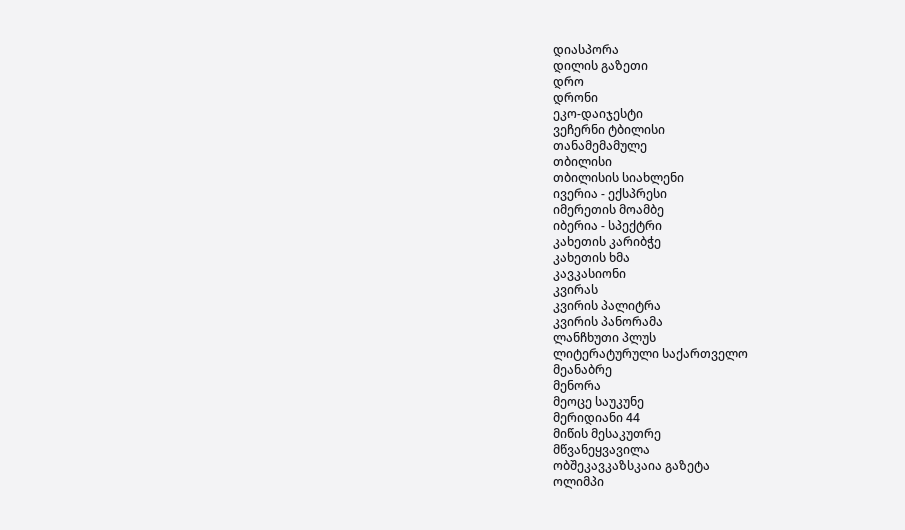დიასპორა
დილის გაზეთი
დრო
დრონი
ეკო-დაიჯესტი
ვეჩერნი ტბილისი
თანამემამულე
თბილისი
თბილისის სიახლენი
ივერია - ექსპრესი
იმერეთის მოამბე
იბერია - სპექტრი
კახეთის კარიბჭე
კახეთის ხმა
კავკასიონი
კვირას
კვირის პალიტრა
კვირის პანორამა
ლანჩხუთი პლუს
ლიტერატურული საქართველო
მეანაბრე
მენორა
მეოცე საუკუნე
მერიდიანი 44
მიწის მესაკუთრე
მწვანეყვავილა
ობშეკავკაზსკაია გაზეტა
ოლიმპი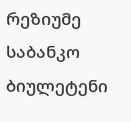რეზიუმე
საბანკო ბიულეტენი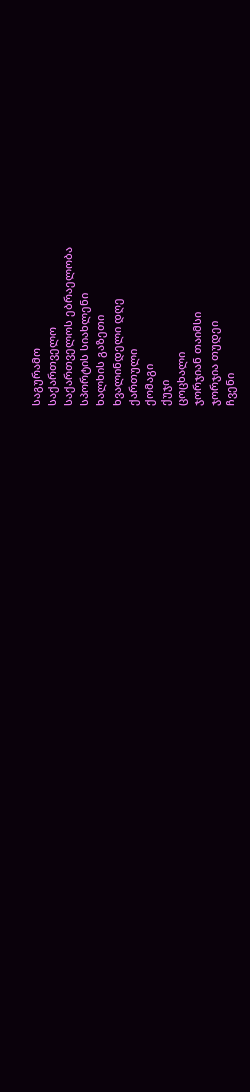საგურამო
საქართველო
საქართველოს ებრაელობა
სპორტის სიახლენი
ხალხის გაზეთი
ხვალინდელი დღე
ქართული
ქომაგი
ქუჯი
ცოცხალი
ჯორჯიან თაიმსი
ჯორჯია თუდეი
ჩვენი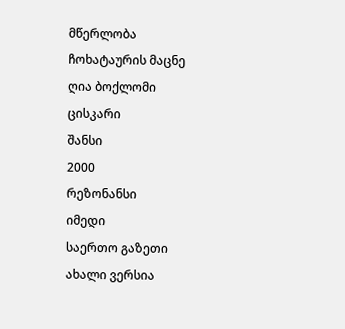მწერლობა
ჩოხატაურის მაცნე
ღია ბოქლომი
ცისკარი
შანსი
2000
რეზონანსი
იმედი
საერთო გაზეთი
ახალი ვერსია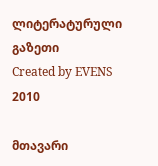ლიტერატურული გაზეთი
Created by EVENS   2010

მთავარი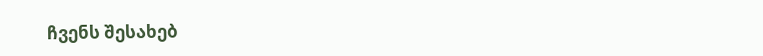ჩვენს შესახებ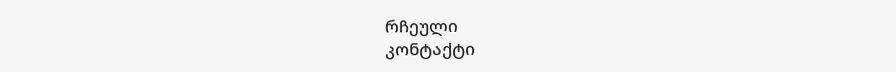რჩეული
კონტაქტი